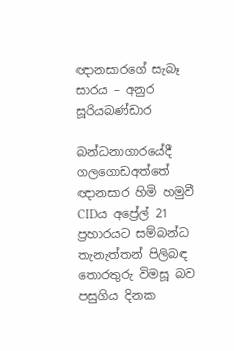ඥානසාරගේ සැබෑ සාරය – අනුර සූරියබණ්ඩාර

බන්ධනාගාරයේදී ගලගොඩඅත්තේ ඥානසාර හිමි හමුවී CIDය අප්‍රේල් 21 ප්‍රහාරයට සම්බන්ධ තැනැත්තන් පිලිබඳ තොරතුරු විමසූ බව පසුගිය දිනක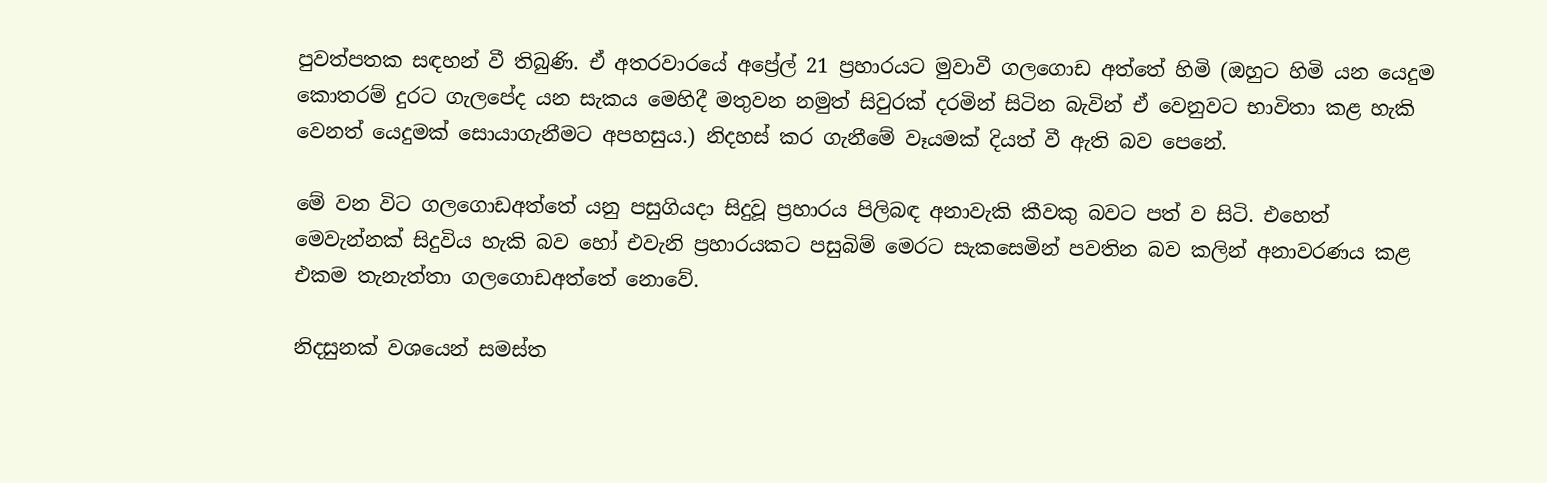පුවත්පතක සඳහන් වී තිබුණි. ඒ අතරවාරයේ අප්‍රේල් 21 ප්‍රහාරයට මුවාවී ගලගොඩ අත්තේ හිමි (ඔහුට හිමි යන යෙදුම කොතරම් දුරට ගැලපේද යන සැකය මෙහිදී මතුවන නමුත් සිවුරක් දරමින් සිටින බැවින් ඒ වෙනුවට භාවිතා කළ හැකි වෙනත් යෙදුමක් සොයාගැනීමට අපහසුය.) නිදහස් කර ගැනීමේ වෑයමක් දියත් වී ඇති බව පෙනේ.

මේ වන විට ගලගොඩඅත්තේ යනු පසුගියදා සිදුවූ ප්‍රහාරය පිලිබඳ අනාවැකි කීවකු බවට පත් ව සිටි. එහෙත් මෙවැන්නක් සිදුවිය හැකි බව හෝ එවැනි ප්‍රහාරයකට පසුබිම් මෙරට සැකසෙමින් පවතින බව කලින් අනාවරණය කළ එකම තැනැත්තා ගලගොඩඅත්තේ නොවේ.

නිදසුනක් වශයෙන් සමස්ත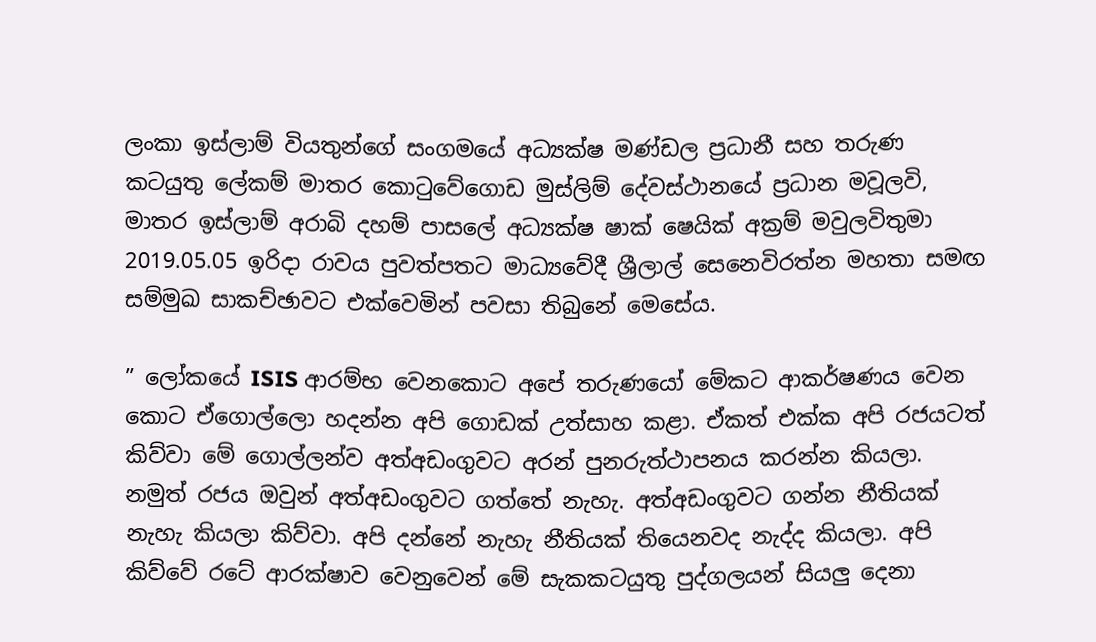ලංකා ඉස්ලාම් වියතුන්ගේ සංගමයේ අධ්‍යක්ෂ මණ්ඩල ප්‍රධානී සහ තරුණ කටයුතු ලේකම් මාතර කොටුවේගොඩ මුස්ලිම් දේවස්ථානයේ ප්‍රධාන මවූලවි, මාතර ඉස්ලාම් අරාබි දහම් පාසලේ අධ්‍යක්ෂ ෂාක් ෂෙයික් අක්‍රම් මවුලවිතුමා 2019.05.05 ඉරිදා රාවය පුවත්පතට මාධ්‍යවේදී ශ්‍රීලාල් සෙනෙවිරත්න මහතා සමඟ සම්මුඛ සාකච්ඡාවට එක්වෙමින් පවසා තිබුනේ මෙසේය.

” ලෝකයේ ISIS ආරම්භ වෙනකොට අපේ තරුණයෝ මේකට ආකර්ෂණය වෙන කොට ඒගොල්ලො හදන්න අපි ගොඩක් උත්සාහ කළා. ඒකත් එක්ක අපි රජයටත් කිව්වා මේ ගොල්ලන්ව අත්අඩංගුවට අරන් පුනරුත්ථාපනය කරන්න කියලා. නමුත් රජය ඔවුන් අත්අඩංගුවට ගත්තේ නැහැ. අත්අඩංගුවට ගන්න නීතියක් නැහැ කියලා කිව්වා. අපි දන්නේ නැහැ නීතියක් තියෙනවද නැද්ද කියලා. අපි කිව්වේ රටේ ආරක්ෂාව වෙනුවෙන් මේ සැකකටයුතු පුද්ගලයන් සියලු දෙනා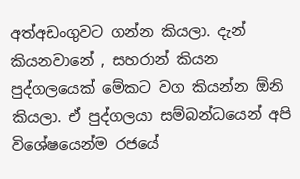අත්අඩංගුවට ගන්න කියලා. දැන් කියනවානේ , සහරාන් කියන පුද්ගලයෙක් මේකට වග කියන්න ඕනි කියලා. ඒ පුද්ගලයා සම්බන්ධයෙන් අපි විශේෂයෙන්ම රජයේ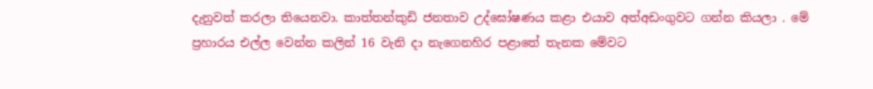දැනුවත් කරලා තියෙනවා. කාත්තන්කුඩි ජනතාව උද්ඝෝෂණය කළා එයාව අත්අඩංගුවට ගන්න කියලා . මේ ප්‍රහාරය එල්ල වෙන්න කලින් 16 වැනි දා නැගෙනහිර පළාතේ තැනක මේවට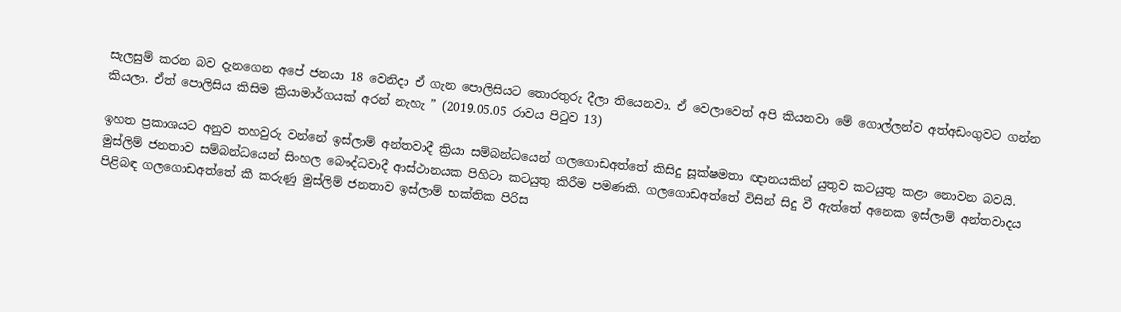සැලසුම් කරන බව දැනගෙන අපේ ජනයා 18 වෙනිදා ඒ ගැන පොලිසියට තොරතුරු දීලා තියෙනවා. ඒ වෙලාවෙත් අපි කියනවා මේ ගොල්ලන්ව අත්අඩංගුවට ගන්න කියලා. ඒත් පොලිසිය කිසිම ක්‍රියාමාර්ගයක් අරන් නැහැ ” (2019.05.05 රාවය පිටුව 13)

ඉහත ප්‍රකාශයට අනුව තහවුරු වන්නේ ඉස්ලාම් අන්තවාදී ක්‍රියා සම්බන්ධයෙන් ගලගොඩඅත්තේ කිසිදු සූක්ෂමතා ඥානයකින් යුතුව කටයුතු කළා නොවන බවයි. මුස්ලිම් ජනතාව සම්බන්ධයෙන් සිංහල බෞද්ධවාදී ආස්ථානයක පිහිටා කටයුතු කිරීම පමණකි. ගලගොඩඅත්තේ විසින් සිදු වී ඇත්තේ අනෙක ඉස්ලාම් අන්තවාදය පිළිබඳ ගලගොඩඅත්තේ කී කරුණු මුස්ලිම් ජනතාව ඉස්ලාම් භක්තික පිරිස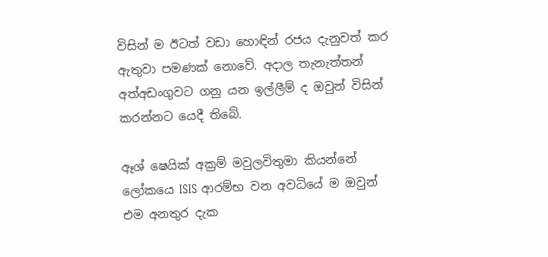විසින් ම ඊටත් වඩා හොඳින් රජය දැනුවත් කර ඇතුවා පමණක් නොවේ. අදාල තැනැත්තන් අත්අඩංගුවට ගනු යන ඉල්ලීම් ද ඔවුන් විසින් කරන්නට යෙදී තිබේ.

ඈශ් ෂෙයික් අක්‍රම් මවුලවිතුමා කියන්නේ ලෝකයෙ ISIS ආරම්භ වන අවධියේ ම ඔවුන් එම අනතුර දැක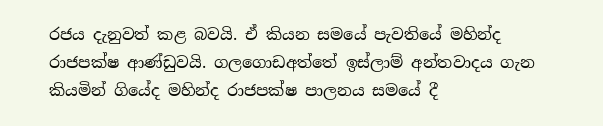රජය දැනුවත් කළ බවයි. ඒ කියන සමයේ පැවතියේ මහින්ද රාජපක්ෂ ආණ්ඩුවයි. ගලගොඩඅත්තේ ඉස්ලාම් අන්තවාදය ගැන කියමින් ගියේද මහින්ද රාජපක්ෂ පාලනය සමයේ දී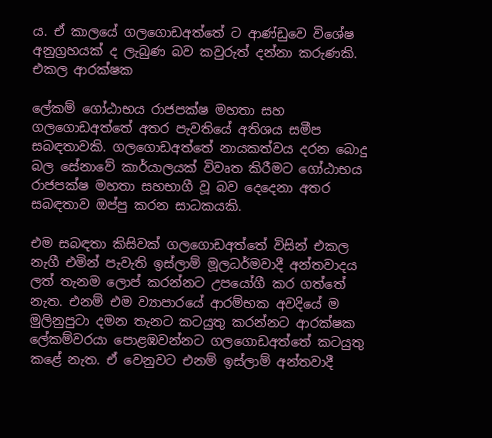ය. ඒ කාලයේ ගලගොඩඅත්තේ ට ආණ්ඩුවෙ විශේෂ අනුග්‍රහයක් ද ලැබුණ බව කවුරුත් දන්නා කරුණකි. එකල ආරක්ෂක

ලේකම් ගෝඨාභය රාජපක්ෂ මහතා සහ ගලගොඩඅත්තේ අතර පැවතියේ අතිශය සමීප සබඳතාවකි. ගලගොඩඅත්තේ නායකත්වය දරන බොදු බල සේනාවේ කාර්යාලයක් විවෘත කිරීමට ගෝඨාභය රාජපක්ෂ මහතා සහභාගී වූ බව දෙදෙනා අතර සබඳතාව ඔප්පු කරන සාධකයකි.

එම සබඳතා කිසිවක් ගලගොඩඅත්තේ විසින් එකල නැගී එමින් පැවැති ඉස්ලාම් මූලධර්මවාදී අන්තවාදය ලත් තැනම ලොප් කරන්නට උපයෝගී කර ගත්තේ නැත. එනම් එම ව්‍යාපාරයේ ආරම්භක අවදියේ ම මුලිනුපුටා දමන තැනට කටයුතු කරන්නට ආරක්ෂක ලේකම්වරයා පොළඹවන්නට ගලගොඩඅත්තේ කටයුතු කළේ නැත. ඒ වෙනුවට එනම් ඉස්ලාම් අන්තවාදී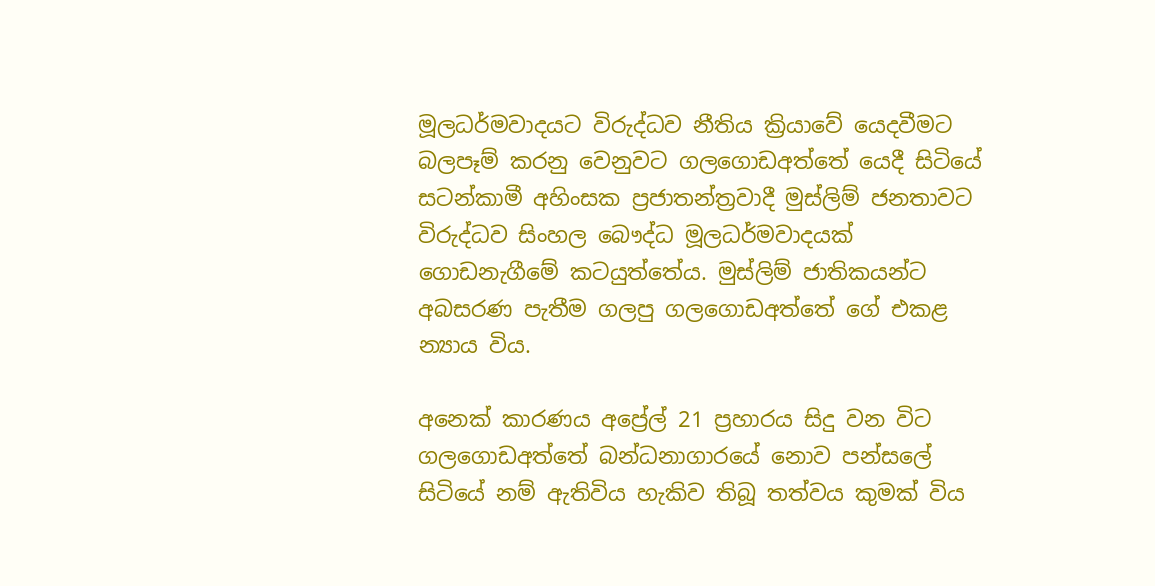මූලධර්මවාදයට විරුද්ධව නීතිය ක්‍රියාවේ යෙදවීමට බලපෑම් කරනු වෙනුවට ගලගොඩඅත්තේ යෙදී සිටියේ සටන්කාමී අහිංසක ප්‍රජාතන්ත්‍රවාදී මුස්ලිම් ජනතාවට විරුද්ධව සිංහල බෞද්ධ මූලධර්මවාදයක් ගොඩනැගීමේ කටයුත්තේය. මුස්ලිම් ජාතිකයන්ට අබසරණ පැතීම ගලපු ගලගොඩඅත්තේ ගේ එකළ න්‍යාය විය.

අනෙක් කාරණය අප්‍රේල් 21 ප්‍රහාරය සිදු වන විට ගලගොඩඅත්තේ බන්ධනාගාරයේ නොව පන්සලේ සිටියේ නම් ඇතිවිය හැකිව තිබූ තත්වය කුමක් විය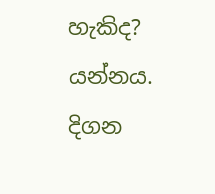හැකිද? යන්නය. දිගන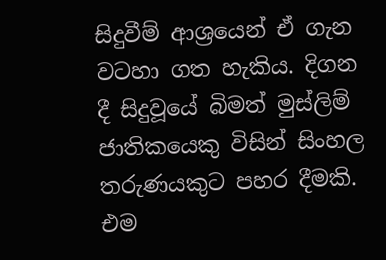සිදුවීම් ආශ්‍රයෙන් ඒ ගැන වටහා ගත හැකිය. දිගන දී සිදුවූයේ බිමත් මුස්ලිම් ජාතිකයෙකු විසින් සිංහල තරුණයකුට පහර දීමකි. එම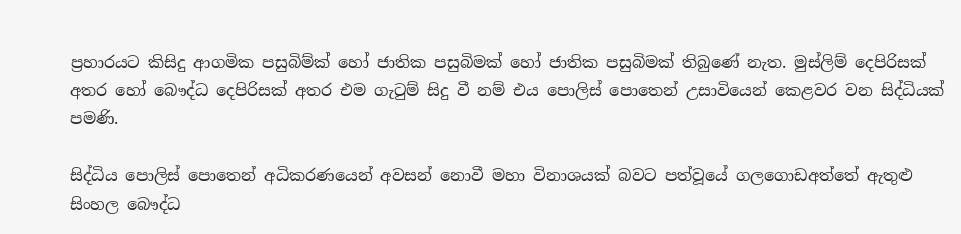ප්‍රහාරයට කිසිදු ආගමික පසුබිම්ක් හෝ ජාතික පසුබිමක් හෝ ජාතික පසුබිමක් තිබුණේ නැත. මුස්ලිම් දෙපිරිසක් අතර හෝ බෞද්ධ දෙපිරිසක් අතර එම ගැටුම් සිදු වී නම් එය පොලිස් පොතෙන් උසාවියෙන් කෙළවර වන සිද්ධියක් පමණි.

සිද්ධිය පොලිස් පොතෙන් අධිකරණයෙන් අවසන් නොවී මහා විනාශයක් බවට පත්වූයේ ගලගොඩඅත්තේ ඇතුළු සිංහල බෞද්ධ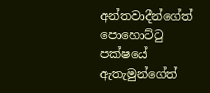අන්තවාදීන්ගේත් පොහොට්ටු පක්ෂයේ ඇතැමුන්ගේත්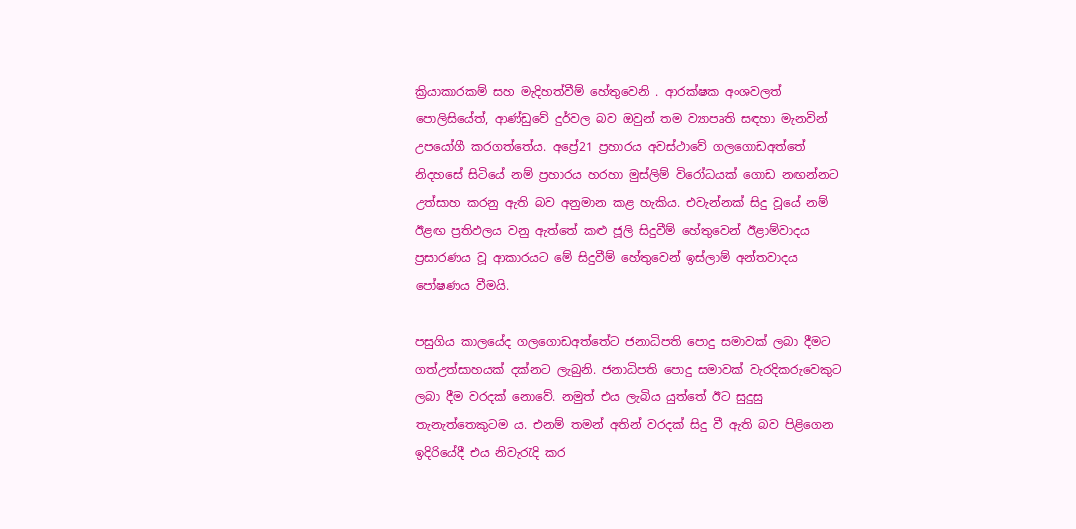ක්‍රියාකාරකම් සහ මැදිහත්වීම් හේතුවෙනි . ආරක්ෂක අංශවලත් පොලිසියේත්, ආණ්ඩුවේ දුර්වල බව ඔවුන් තම ව්‍යාපෘති සඳහා මැනවින් උපයෝගී කරගත්තේය. අප්‍රේ21 ප්‍රහාරය අවස්ථාවේ ගලගොඩඅත්තේ නිදහසේ සිටියේ නම් ප්‍රහාරය හරහා මුස්ලිම් විරෝධයක් ගොඩ නඟන්නට උත්සාහ කරනු ඇති බව අනුමාන කළ හැකිය. එවැන්නක් සිදු වූයේ නම් ඊළඟ ප්‍රතිඵලය වනු ඇත්තේ කළු ජූලි සිදුවීම් හේතුවෙන් ඊළාම්වාදය ප්‍රසාරණය වූ ආකාරයට මේ සිදුවීම් හේතුවෙන් ඉස්ලාම් අන්තවාදය පෝෂණය වීමයි.

පසුගිය කාලයේද ගලගොඩඅත්තේට ජනාධිපති පොදු සමාවක් ලබා දීමට ගත්උත්සාහයක් දක්නට ලැබුනි. ජනාධිපති පොදු සමාවක් වැරදිකරුවෙකුට ලබා දීම වරදක් නොවේ. නමුත් එය ලැබිය යුත්තේ ඊට සුදුසු තැනැත්තෙකුටම ය. එනම් තමන් අතින් වරදක් සිදු වී ඇති බව පිළිගෙන ඉදිරියේදී එය නිවැරැදි කර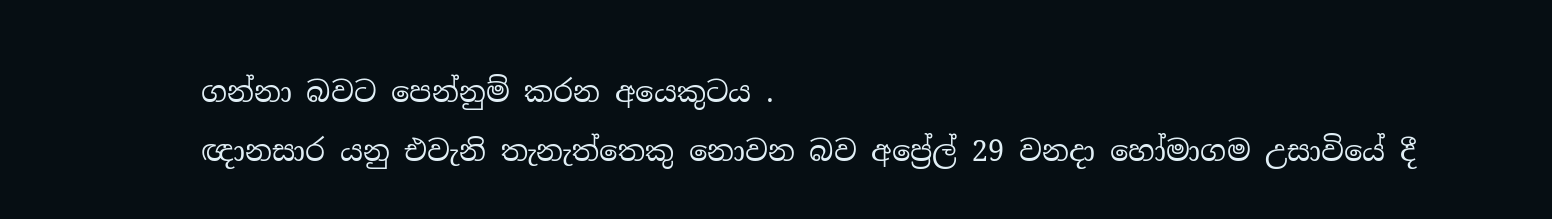ගන්නා බවට පෙන්නුම් කරන අයෙකුටය .
ඥානසාර යනු එවැනි තැනැත්තෙකු නොවන බව අප්‍රේල් 29 වනදා හෝමාගම උසාවියේ දී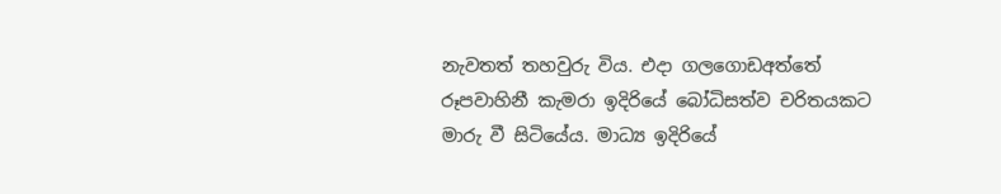නැවතත් තහවුරු විය. එදා ගලගොඩඅත්තේ රූපවාහිනී කැමරා ඉදිරියේ බෝධිසත්ව චරිතයකට මාරු වී සිටියේය. මාධ්‍ය ඉදිරියේ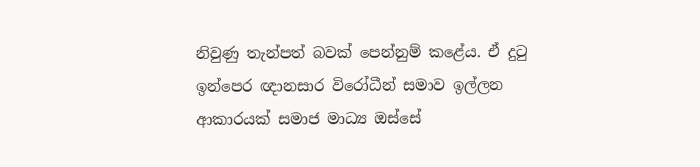නිවුණු තැන්පත් බවක් පෙන්නුම් කළේය. ඒ දුටු ඉන්පෙර ඥානසාර විරෝධීන් සමාව ඉල්ලන ආකාරයක් සමාජ මාධ්‍ය ඔස්සේ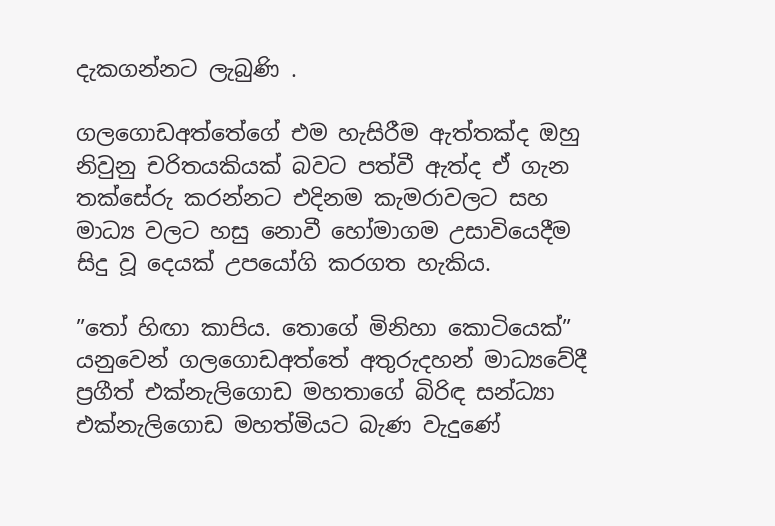දැකගන්නට ලැබුණි .

ගලගොඩඅත්තේගේ එම හැසිරීම ඇත්තක්ද ඔහු නිවුනු චරිතයකියක් බවට පත්වී ඇත්ද ඒ ගැන තක්සේරු කරන්නට එදිනම කැමරාවලට සහ මාධ්‍ය වලට හසු නොවී හෝමාගම උසාවියෙදීම සිදු වූ දෙයක් උපයෝගි කරගත හැකිය.

”තෝ හිඟා කාපිය. තොගේ මිනිහා කොටියෙක්” යනුවෙන් ගලගොඩඅත්තේ අතුරුදහන් මාධ්‍යවේදී ප්‍රගීත් එක්නැලිගොඩ මහතාගේ බිරිඳ සන්ධ්‍යා එක්නැලිගොඩ මහත්මියට බැණ වැදුණේ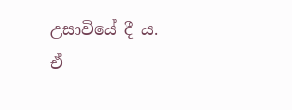උසාවියේ දී ය. ඒ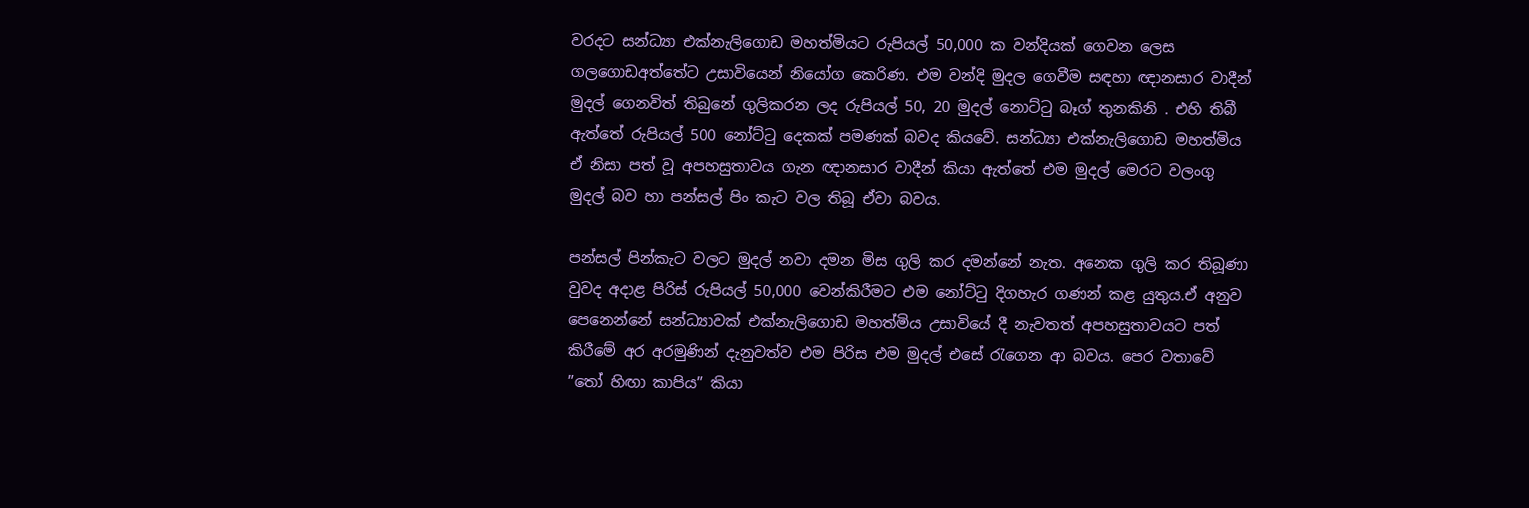වරදට සන්ධ්‍යා එක්නැලිගොඩ මහත්මියට රුපියල් 50,000 ක වන්දියක් ගෙවන ලෙස ගලගොඩඅත්තේට උසාවියෙන් නියෝග කෙරිණ. එම වන්දි මුදල ගෙවීම සඳහා ඥානසාර වාදීන් මුදල් ගෙනවිත් තිබුනේ ගුලිකරන ලද රුපියල් 50, 20 මුදල් නොට්ටු බෑග් තුනකිනි . එහි තිබී ඇත්තේ රුපියල් 500 නෝට්ටු දෙකක් පමණක් බවද කියවේ. සන්ධ්‍යා එක්නැලිගොඩ මහත්මිය ඒ නිසා පත් වූ අපහසුතාවය ගැන ඥානසාර වාදීන් කියා ඇත්තේ එම මුදල් මෙරට වලංගු මුදල් බව හා පන්සල් පිං කැට වල තිබූ ඒවා බවය.

පන්සල් පින්කැට වලට මුදල් නවා දමන මිස ගුලි කර දමන්නේ නැත. අනෙක ගුලි කර තිබූණා වුවද අදාළ පිරිස් රුපියල් 50,000 වෙන්කිරීමට එම නෝට්ටු දිගහැර ගණන් කළ යුතුය.ඒ අනුව පෙනෙන්නේ සන්ධ්‍යාවක් එක්නැලිගොඩ මහත්මිය උසාවියේ දී නැවතත් අපහසුතාවයට පත් කිරීමේ අර අරමුණින් දැනුවත්ව එම පිරිස එම මුදල් එසේ රැගෙන ආ බවය. පෙර වතාවේ ”තෝ හිඟා කාපිය” කියා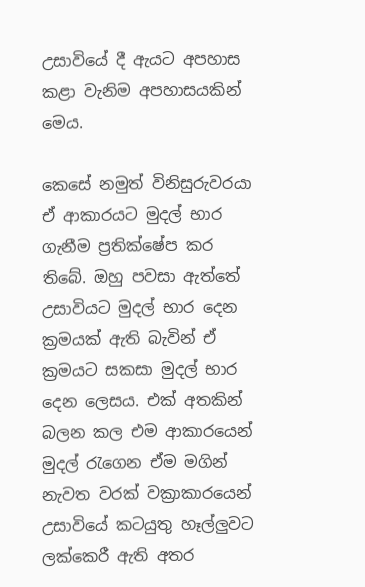උසාවියේ දී ඇයට අපහාස කළා වැනිම අපහාසයකින් මෙය.

කෙසේ නමුත් විනිසුරුවරයා ඒ ආකාරයට මුදල් භාර ගැනීම ප්‍රතික්ෂේප කර තිබේ. ඔහු පවසා ඇත්තේ උසාවියට මුදල් භාර දෙන ක්‍රමයක් ඇති බැවින් ඒ ක්‍රමයට සකසා මුදල් භාර දෙන ලෙසය. එක් අතකින් බලන කල එම ආකාරයෙන් මුදල් රැගෙන ඒම මගින් නැවත වරක් වක්‍රාකාරයෙන් උසාවියේ කටයුතු හෑල්ලුවට ලක්කෙරී ඇති අතර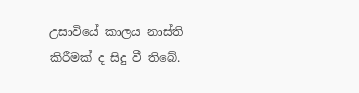උසාවියේ කාලය නාස්ති කිරීමක් ද සිදු වී තිබේ.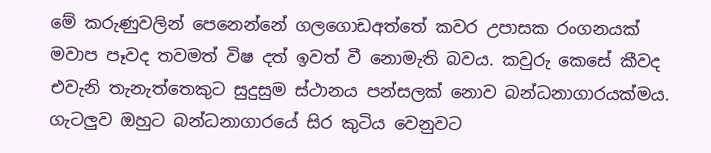මේ කරුණුවලින් පෙනෙන්නේ ගලගොඩඅත්තේ කවර උපාසක රංගනයක් මවාප පෑවද තවමත් විෂ දත් ඉවත් වී නොමැති බවය. කවුරු කෙසේ කීවද එවැනි තැනැත්තෙකුට සුදුසුම ස්ථානය පන්සලක් නොව බන්ධනාගාරයක්මය. ගැටලුව ඔහුට බන්ධනාගාරයේ සිර කුටිය වෙනුවට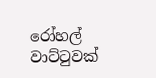රෝහල් වාට්ටුවක්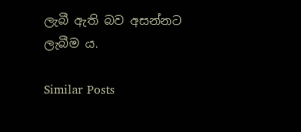ලැබී ඇති බව අසන්නට ලැබීම ය.

Similar Posts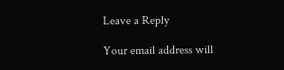Leave a Reply

Your email address will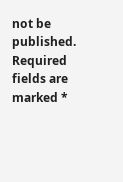not be published. Required fields are marked *